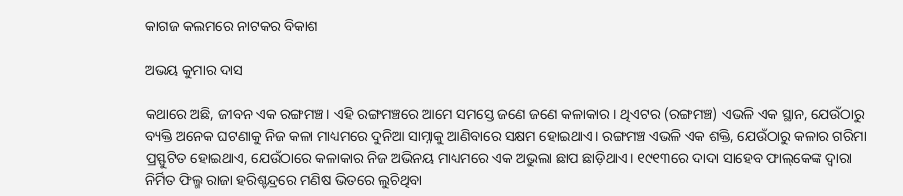କାଗଜ କଲମରେ ନାଟକର ବିକାଶ

ଅଭୟ କୁମାର ଦାସ

କଥାରେ ଅଛି, ଜୀବନ ଏକ ରଙ୍ଗମଞ୍ଚ। ଏହି ରଙ୍ଗମଞ୍ଚରେ ଆମେ ସମସ୍ତେ ଜଣେ ଜଣେ କଳାକାର। ଥିଏଟର (ରଙ୍ଗମଞ୍ଚ) ଏଭଳି ଏକ ସ୍ଥାନ, ଯେଉଁଠାରୁ ବ୍ୟକ୍ତି ଅନେକ ଘଟଣାକୁ ନିଜ କଳା ମାଧ୍ୟମରେ ଦୁନିଆ ସାମ୍ନାକୁ ଆଣିବାରେ ସକ୍ଷମ ହୋଇଥାଏ। ରଙ୍ଗମଞ୍ଚ ଏଭଳି ଏକ ଶକ୍ତି, ଯେଉଁଠାରୁ କଳାର ଗରିମା ପ୍ରସ୍ଫୁଟିତ ହୋଇଥାଏ, ଯେଉଁଠାରେ କଳାକାର ନିଜ ଅଭିନୟ ମାଧ୍ୟମରେ ଏକ ଅଭୁଲା ଛାପ ଛାଡ଼ିଥାଏ। ୧୯୧୩ରେ ଦାଦା ସାହେବ ଫାଲ୍‌କେଙ୍କ ଦ୍ୱାରା ନିର୍ମିତ ଫିଲ୍ମ ରାଜା ହରିଶ୍ଚନ୍ଦ୍ରରେ ମଣିଷ ଭିତରେ ଲୁଚିଥିବା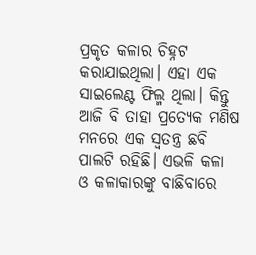ପ୍ରକୃତ କଳାର ଚିହ୍ନଟ କରାଯାଇଥିଲା। ଏହା ଏକ ସାଇଲେଣ୍ଟ ଫିଲ୍ମ ଥିଲା। କିନ୍ତୁ ଆଜି ବି ତାହା ପ୍ରତ୍ୟେକ ମଣିଷ ମନରେ ଏକ ସ୍ବତନ୍ତ୍ର ଛବି ପାଲଟି ରହିଛି। ଏଭଳି କଳା ଓ କଳାକାରଙ୍କୁ ବାଛିବାରେ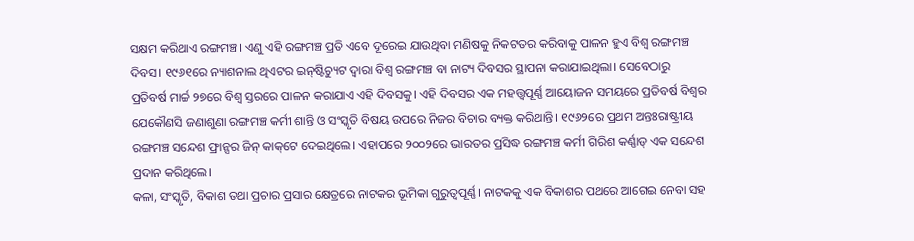ସକ୍ଷମ କରିଥାଏ ରଙ୍ଗମଞ୍ଚ। ଏଣୁ ଏହି ରଙ୍ଗମଞ୍ଚ ପ୍ରତି ଏବେ ଦୂରେଇ ଯାଉଥିବା ମଣିଷକୁ ନିକଟତର କରିବାକୁ ପାଳନ ହୁଏ ବିଶ୍ୱ ରଙ୍ଗମଞ୍ଚ ଦିବସ। ୧୯୬୧ରେ ନ୍ୟାଶନାଲ ଥିଏଟର ଇନ୍‌ଷ୍ଟିଚ୍ୟୁଟ ଦ୍ୱାରା ବିଶ୍ୱ ରଙ୍ଗମଞ୍ଚ ବା ନାଟ୍ୟ ଦିବସର ସ୍ଥାପନା କରାଯାଇଥିଲା। ସେବେଠାରୁ ପ୍ରତିବର୍ଷ ମାର୍ଚ୍ଚ ୨୭ରେ ବିଶ୍ୱ ସ୍ତରରେ ପାଳନ କରାଯାଏ ଏହି ଦିବସକୁ। ଏହି ଦିବସର ଏକ ମହତ୍ତ୍ୱପୂର୍ଣ୍ଣ ଆୟୋଜନ ସମୟରେ ପ୍ରତିବର୍ଷ ବିଶ୍ୱର ଯେକୌଣସି ଜଣାଶୁଣା ରଙ୍ଗମଞ୍ଚ କର୍ମୀ ଶାନ୍ତି ଓ ସଂସ୍କୃତି ବିଷୟ ଉପରେ ନିଜର ବିଚାର ବ୍ୟକ୍ତ କରିଥାନ୍ତି। ୧୯୬୨ରେ ପ୍ରଥମ ଅନ୍ତଃରାଷ୍ଟ୍ରୀୟ ରଙ୍ଗମଞ୍ଚ ସନ୍ଦେଶ ଫ୍ରାନ୍ସର ଜିନ୍‌ କାକ୍‌ଟେ ଦେଇଥିଲେ। ଏହାପରେ ୨୦୦୨ରେ ଭାରତର ପ୍ରସିଦ୍ଧ ରଙ୍ଗମଞ୍ଚ କର୍ମୀ ଗିରିଶ କର୍ଣ୍ଣାଡ୍‌ ଏକ ସନ୍ଦେଶ ପ୍ରଦାନ କରିଥିଲେ।
କଳା, ସଂସ୍କୃତି, ବିକାଶ ତଥା ପ୍ରଚାର ପ୍ରସାର କ୍ଷେତ୍ରରେ ନାଟକର ଭୂମିକା ଗୁରୁତ୍ୱପୂର୍ଣ୍ଣ। ନାଟକକୁ ଏକ ବିକାଶର ପଥରେ ଆଗେଇ ନେବା ସହ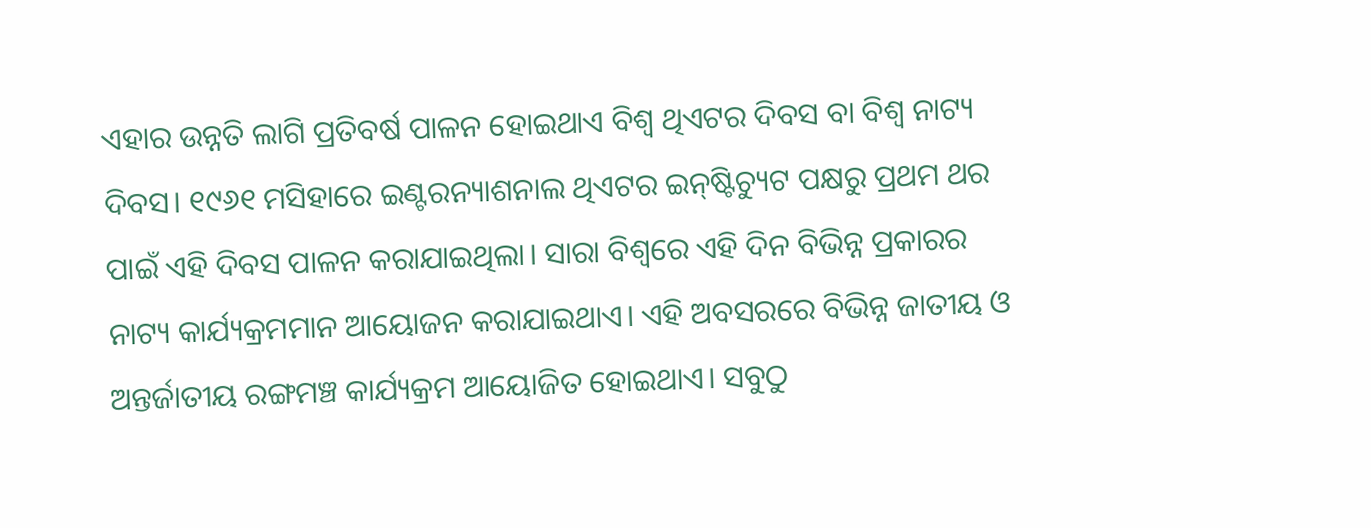ଏହାର ଉନ୍ନତି ଲାଗି ପ୍ରତିବର୍ଷ ପାଳନ ହୋଇଥାଏ ବିଶ୍ୱ ଥିଏଟର ଦିବସ ବା ବିଶ୍ୱ ନାଟ୍ୟ ଦିବସ। ୧୯୬୧ ମସିହାରେ ଇଣ୍ଟରନ୍ୟାଶନାଲ ଥିଏଟର ଇନ୍‌ଷ୍ଟିଚ୍ୟୁଟ ପକ୍ଷରୁ ପ୍ରଥମ ଥର ପାଇଁ ଏହି ଦିବସ ପାଳନ କରାଯାଇଥିଲା। ସାରା ବିଶ୍ୱରେ ଏହି ଦିନ ବିଭିନ୍ନ ପ୍ରକାରର ନାଟ୍ୟ କାର୍ଯ୍ୟକ୍ରମମାନ ଆୟୋଜନ କରାଯାଇଥାଏ। ଏହି ଅବସରରେ ବିଭିନ୍ନ ଜାତୀୟ ଓ ଅନ୍ତର୍ଜାତୀୟ ରଙ୍ଗମଞ୍ଚ କାର୍ଯ୍ୟକ୍ରମ ଆୟୋଜିତ ହୋଇଥାଏ। ସବୁଠୁ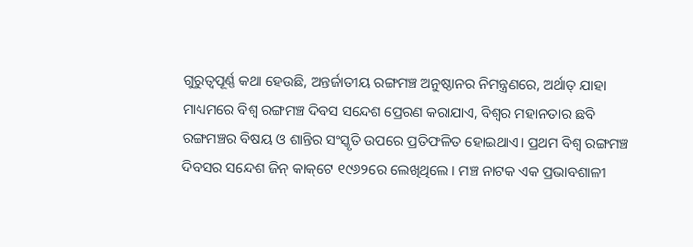ଗୁରୁତ୍ୱପୂର୍ଣ୍ଣ କଥା ହେଉଛି, ଅନ୍ତର୍ଜାତୀୟ ରଙ୍ଗମଞ୍ଚ ଅନୁଷ୍ଠାନର ନିମନ୍ତ୍ରଣରେ, ଅର୍ଥାତ୍‌ ଯାହା ମାଧ୍ୟମରେ ବିଶ୍ୱ ରଙ୍ଗମଞ୍ଚ ଦିବସ ସନ୍ଦେଶ ପ୍ରେରଣ କରାଯାଏ, ବିଶ୍ୱର ମହାନତାର ଛବି ରଙ୍ଗମଞ୍ଚର ବିଷୟ ଓ ଶାନ୍ତିର ସଂସ୍କୃତି ଉପରେ ପ୍ରତିଫଳିତ ହୋଇଥାଏ। ପ୍ରଥମ ବିଶ୍ୱ ରଙ୍ଗମଞ୍ଚ ଦିବସର ସନ୍ଦେଶ ଜିନ୍‌ କାକ୍‌ଟେ ୧୯୬୨ରେ ଲେଖିଥିଲେ। ମଞ୍ଚ ନାଟକ ଏକ ପ୍ରଭାବଶାଳୀ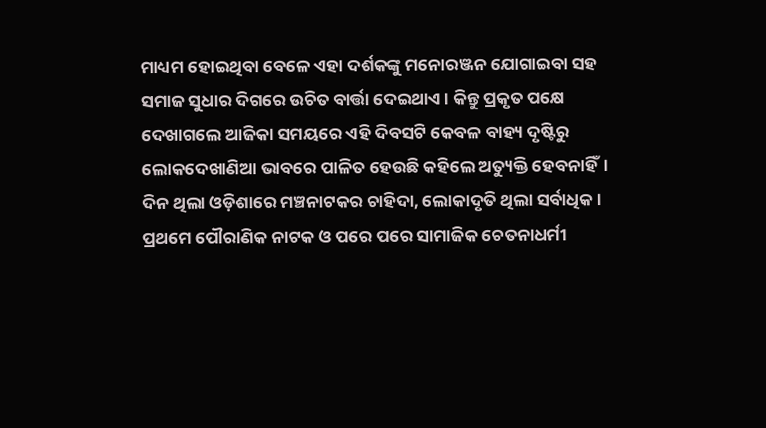ମାଧ୍ୟମ ହୋଇଥିବା ବେଳେ ଏହା ଦର୍ଶକଙ୍କୁ ମନୋରଞ୍ଜନ ଯୋଗାଇବା ସହ ସମାଜ ସୁଧାର ଦିଗରେ ଉଚିତ ବାର୍ତ୍ତା ଦେଇଥାଏ। କିନ୍ତୁ ପ୍ରକୃତ ପକ୍ଷେ ଦେଖାଗଲେ ଆଜିକା ସମୟରେ ଏହି ଦିବସଟି କେବଳ ବାହ୍ୟ ଦୃଷ୍ଟିରୁ ଲୋକଦେଖାଣିଆ ଭାବରେ ପାଳିତ ହେଉଛି କହିଲେ ଅତ୍ୟୁକ୍ତି ହେବନାହିଁ। ଦିନ ଥିଲା ଓଡ଼ିଶାରେ ମଞ୍ଚନାଟକର ଚାହିଦା, ଲୋକାଦୃତି ଥିଲା ସର୍ବାଧିକ। ପ୍ରଥମେ ପୌରାଣିକ ନାଟକ ଓ ପରେ ପରେ ସାମାଜିକ ଚେତନାଧର୍ମୀ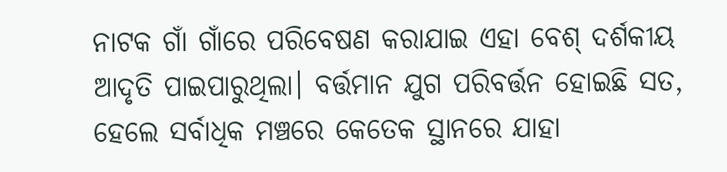ନାଟକ ଗାଁ ଗାଁରେ ପରିବେଷଣ କରାଯାଇ ଏହା ବେଶ୍‌ ଦର୍ଶକୀୟ ଆଦୃତି ପାଇପାରୁଥିଲା। ବର୍ତ୍ତମାନ ଯୁଗ ପରିବର୍ତ୍ତନ ହୋଇଛି ସତ, ହେଲେ ସର୍ବାଧିକ ମଞ୍ଚରେ କେତେକ ସ୍ଥାନରେ ଯାହା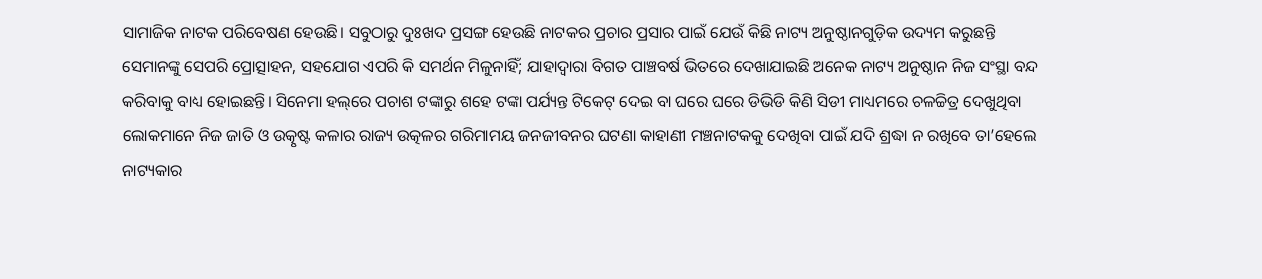ସାମାଜିକ ନାଟକ ପରିବେଷଣ ହେଉଛି। ସବୁଠାରୁ ଦୁଃଖଦ ପ୍ରସଙ୍ଗ ହେଉଛି ନାଟକର ପ୍ରଚାର ପ୍ରସାର ପାଇଁ ଯେଉଁ କିଛି ନାଟ୍ୟ ଅନୁଷ୍ଠାନଗୁଡ଼ିକ ଉଦ୍ୟମ କରୁଛନ୍ତି ସେମାନଙ୍କୁ ସେପରି ପ୍ରୋତ୍ସାହନ, ସହଯୋଗ ଏପରି କି ସମର୍ଥନ ମିଳୁନାହିଁ; ଯାହାଦ୍ୱାରା ବିଗତ ପାଞ୍ଚବର୍ଷ ଭିତରେ ଦେଖାଯାଇଛି ଅନେକ ନାଟ୍ୟ ଅନୁଷ୍ଠାନ ନିଜ ସଂସ୍ଥା ବନ୍ଦ କରିବାକୁ ବାଧ୍ୟ ହୋଇଛନ୍ତି। ସିନେମା ହଲ୍‌ରେ ପଚାଶ ଟଙ୍କାରୁ ଶହେ ଟଙ୍କା ପର୍ଯ୍ୟନ୍ତ ଟିକେଟ୍‌ ଦେଇ ବା ଘରେ ଘରେ ଡିଭିଡି କିଣି ସିଡୀ ମାଧ୍ୟମରେ ଚଳଚ୍ଚିତ୍ର ଦେଖୁଥିବା ଲୋକମାନେ ନିଜ ଜାତି ଓ ଉତ୍କୃଷ୍ଟ କଳାର ରାଜ୍ୟ ଉତ୍କଳର ଗରିମାମୟ ଜନଜୀବନର ଘଟଣା କାହାଣୀ ମଞ୍ଚନାଟକକୁ ଦେଖିବା ପାଇଁ ଯଦି ଶ୍ରଦ୍ଧା ନ ରଖିବେ ତା’ହେଲେ ନାଟ୍ୟକାର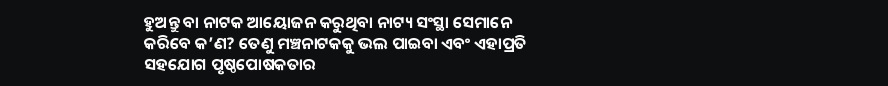ହୁଅନ୍ତୁ ବା ନାଟକ ଆୟୋଜନ କରୁଥିବା ନାଟ୍ୟ ସଂସ୍ଥା ସେମାନେ କରିବେ କ’ଣ? ତେଣୁ ମଞ୍ଚନାଟକକୁ ଭଲ ପାଇବା ଏବଂ ଏହାପ୍ରତି ସହଯୋଗ ପୃଷ୍ଠପୋଷକତାର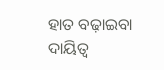ହାତ ବଢ଼ାଇବା ଦାୟିତ୍ୱ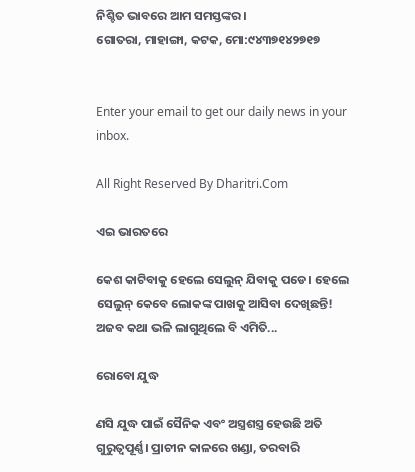ନିଶ୍ଚିତ ଭାବରେ ଆମ ସମସ୍ତଙ୍କର।
ଗୋତରା, ମାହାଙ୍ଗା, କଟକ, ମୋ:୯୪୩୭୧୪୨୭୧୭


Enter your email to get our daily news in your inbox.

All Right Reserved By Dharitri.Com

ଏଇ ଭାରତରେ

କେଶ କାଟିବାକୁ ହେଲେ ସେଲୁନ୍‌ ଯିବାକୁ ପଡେ। ହେଲେ ସେଲୁନ୍‌ କେବେ ଲୋକଙ୍କ ପାଖକୁ ଆସିବା ଦେଖିଛନ୍ତି! ଅଜବ କଥା ଭଳି ଲାଗୁଥିଲେ ବି ଏମିତି...

ରୋବୋ ଯୁଦ୍ଧ

ଣସି ଯୁଦ୍ଧ ପାଇଁ ସୈନିକ ଏବଂ ଅସ୍ତ୍ରଶସ୍ତ୍ର ହେଉଛି ଅତି ଗୁରୁତ୍ୱପୂର୍ଣ୍ଣ। ପ୍ରାଚୀନ କାଳରେ ଖଣ୍ଡା, ତରବାରି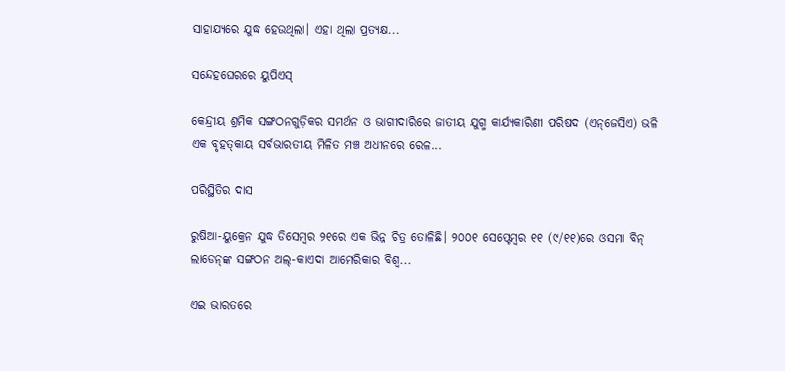ସାହାଯ୍ୟରେ ଯୁଦ୍ଧ ହେଉଥିଲା। ଏହା ଥିଲା ପ୍ରତ୍ୟକ୍ଷ...

ସନ୍ଦେହଘେରରେ ୟୁପିଏସ୍‌

କେନ୍ଦ୍ରୀୟ ଶ୍ରମିକ ସଙ୍ଗଠନଗୁଡ଼ିକର ସମର୍ଥନ ଓ ଭାଗୀଦାରିରେ ଜାତୀୟ ଯୁଗ୍ମ କାର୍ଯ୍ୟକାରିଣୀ ପରିଷଦ (ଏନ୍‌ଜେସିଏ) ଭଳି ଏକ ବୃହତ୍‌କାୟ ସର୍ବଭାରତୀୟ ମିଳିତ ମଞ୍ଚ ଅଧୀନରେ ରେଳ...

ପରିସ୍ଥିତିର ଦାସ

ରୁଷିଆ-ୟୁକ୍ରେନ ଯୁଦ୍ଧ ଡିସେମ୍ବର ୨୧ରେ ଏକ ଭିନ୍ନ ଚିତ୍ର ତୋଳିଛି। ୨୦୦୧ ସେପ୍ଟେମ୍ବର ୧୧ (୯/୧୧)ରେ ଓସମା ବିନ୍‌ ଲାଡେନ୍‌ଙ୍କ ସଙ୍ଗଠନ ଅଲ୍‌-କାଏଦା ଆମେରିକାର ବିଶ୍ୱ...

ଏଇ ଭାରତରେ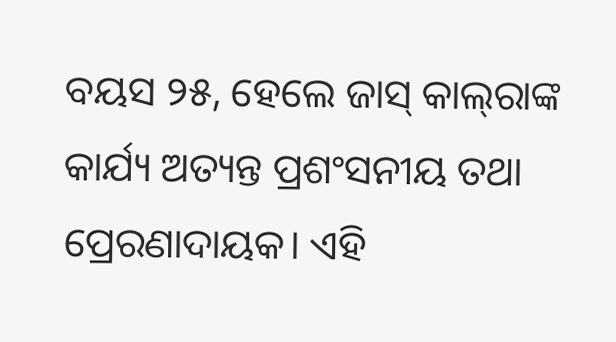ବୟସ ୨୫, ହେଲେ ଜାସ୍‌ କାଲ୍‌ରାଙ୍କ କାର୍ଯ୍ୟ ଅତ୍ୟନ୍ତ ପ୍ରଶଂସନୀୟ ତଥା ପ୍ରେରଣାଦାୟକ। ଏହି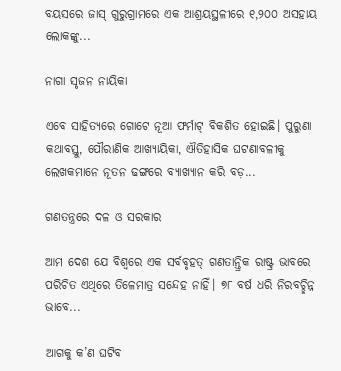ବୟସରେ ଜାସ୍‌ ଗୁରୁଗ୍ରାମରେ ଏକ ଆଶ୍ରୟସ୍ଥଳୀରେ ୧,୨୦୦ ଅସହାୟ ଲୋକଙ୍କୁ...

ନାଗା ସୃଜନ ନାୟିକା

ଏବେ ସାହିତ୍ୟରେ ଗୋଟେ ନୂଆ ଫର୍ମାଟ୍‌ ବିକଶିତ ହୋଇଛି। ପୁରୁଣା କଥାବସ୍ତୁ, ପୌରାଣିକ ଆଖ୍ୟାୟିକା, ଐତିହାସିକ ଘଟଣାବଳୀକୁ ଲେଖକମାନେ ନୂତନ ଢଙ୍ଗରେ ବ୍ୟାଖ୍ୟାନ କରି ବଡ଼...

ଗଣତନ୍ତ୍ରରେ ଦଳ ଓ ସରକାର

ଆମ ଦେଶ ଯେ ବିଶ୍ୱରେ ଏକ ସର୍ବବୃହତ୍‌ ଗଣତାନ୍ତ୍ରିକ ରାଷ୍ଟ୍ର ଭାବରେ ପରିଚିତ ଏଥିରେ ତିଳେମାତ୍ର ସନ୍ଦେହ ନାହିଁ। ୭୮ ବର୍ଷ ଧରି ନିରବଚ୍ଛିନ୍ନ ଭାବେ...

ଆଗକୁ କ’ଣ ଘଟିବ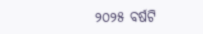୨୦୨୫ ବର୍ଷଟି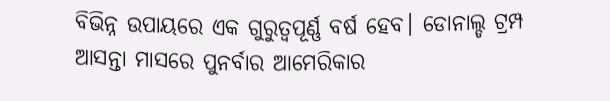ବିଭିନ୍ନ ଉପାୟରେ ଏକ ଗୁରୁତ୍ୱପୂର୍ଣ୍ଣ ବର୍ଷ ହେବ। ଡୋନାଲ୍ଡ ଟ୍ରମ୍ପ ଆସନ୍ତା ମାସରେ ପୁନର୍ବାର ଆମେରିକାର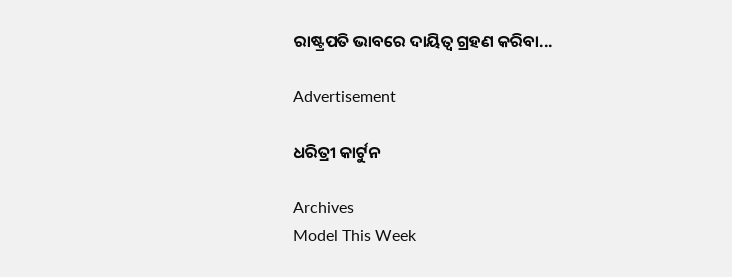ରାଷ୍ଟ୍ରପତି ଭାବରେ ଦାୟିତ୍ୱ ଗ୍ରହଣ କରିବା...

Advertisement

ଧରିତ୍ରୀ କାର୍ଟୁନ

Archives
Model This Week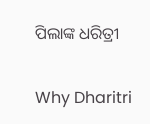ପିଲାଙ୍କ ଧରିତ୍ରୀ

Why Dharitri